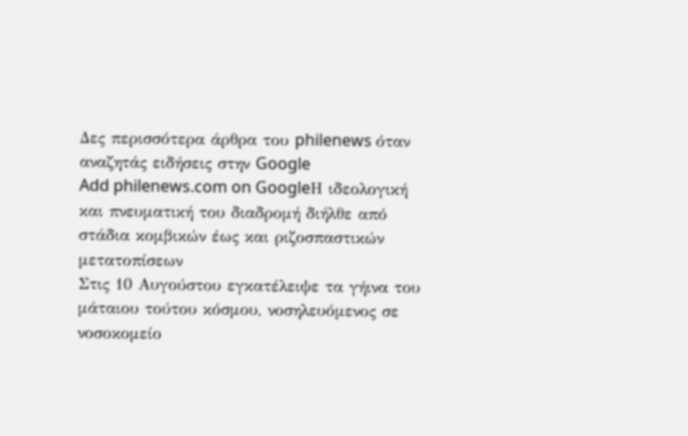Δες περισσότερα άρθρα του philenews όταν αναζητάς ειδήσεις στην Google
Add philenews.com on GoogleΗ ιδεολογική και πνευματική του διαδρομή διήλθε από στάδια κομβικών έως και ριζοσπαστικών μετατοπίσεων
Στις 10 Αυγούστου εγκατέλειψε τα γήινα του μάταιου τούτου κόσμου, νοσηλευόμενος σε νοσοκομείο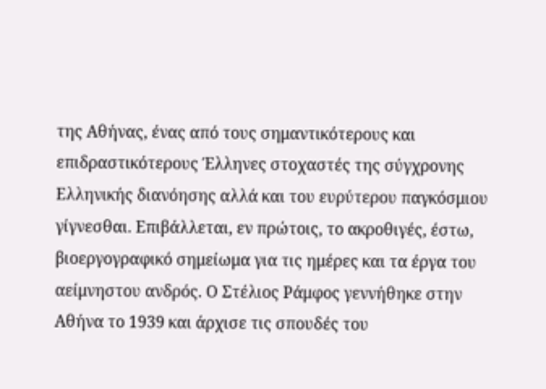της Αθήνας, ένας από τους σημαντικότερους και επιδραστικότερους Έλληνες στοχαστές της σύγχρονης Ελληνικής διανόησης αλλά και του ευρύτερου παγκόσμιου γίγνεσθαι. Επιβάλλεται, εν πρώτοις, το ακροθιγές, έστω, βιοεργογραφικό σημείωμα για τις ημέρες και τα έργα του αείμνηστου ανδρός. Ο Στέλιος Ράμφος γεννήθηκε στην Αθήνα το 1939 και άρχισε τις σπουδές του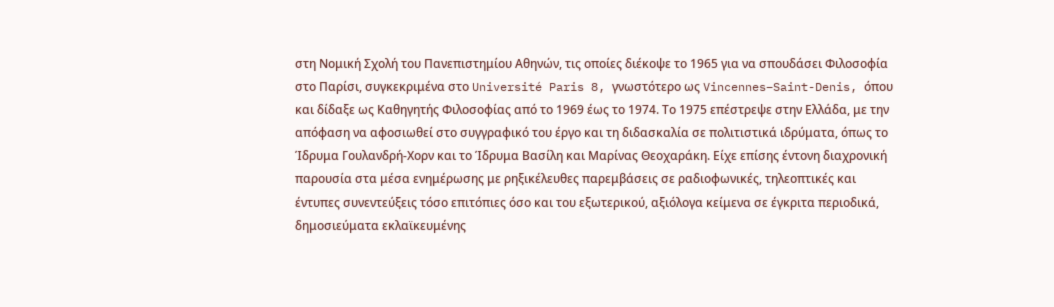στη Νομική Σχολή του Πανεπιστημίου Αθηνών, τις οποίες διέκοψε το 1965 για να σπουδάσει Φιλοσοφία στο Παρίσι, συγκεκριμένα στο Université Paris 8, γνωστότερο ως Vincennes–Saint-Denis, όπου και δίδαξε ως Καθηγητής Φιλοσοφίας από το 1969 έως το 1974. Το 1975 επέστρεψε στην Ελλάδα, με την απόφαση να αφοσιωθεί στο συγγραφικό του έργο και τη διδασκαλία σε πολιτιστικά ιδρύματα, όπως το Ίδρυμα Γουλανδρή-Χορν και το Ίδρυμα Βασίλη και Μαρίνας Θεοχαράκη. Είχε επίσης έντονη διαχρονική παρουσία στα μέσα ενημέρωσης με ρηξικέλευθες παρεμβάσεις σε ραδιοφωνικές, τηλεοπτικές και έντυπες συνεντεύξεις τόσο επιτόπιες όσο και του εξωτερικού, αξιόλογα κείμενα σε έγκριτα περιοδικά, δημοσιεύματα εκλαϊκευμένης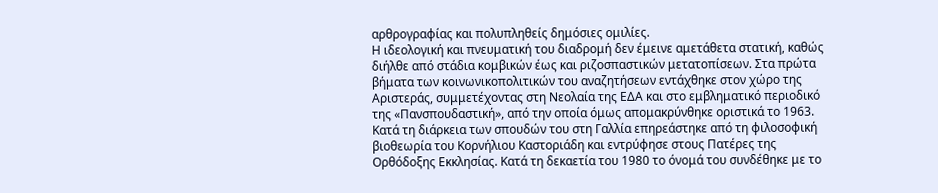αρθρογραφίας και πολυπληθείς δημόσιες ομιλίες.
Η ιδεολογική και πνευματική του διαδρομή δεν έμεινε αμετάθετα στατική, καθώς διήλθε από στάδια κομβικών έως και ριζοσπαστικών μετατοπίσεων. Στα πρώτα βήματα των κοινωνικοπολιτικών του αναζητήσεων εντάχθηκε στον χώρο της Αριστεράς, συμμετέχοντας στη Νεολαία της ΕΔΑ και στο εμβληματικό περιοδικό της «Πανσπουδαστική», από την οποία όμως απομακρύνθηκε οριστικά το 1963. Κατά τη διάρκεια των σπουδών του στη Γαλλία επηρεάστηκε από τη φιλοσοφική βιοθεωρία του Κορνήλιου Καστοριάδη και εντρύφησε στους Πατέρες της Ορθόδοξης Εκκλησίας. Κατά τη δεκαετία του 1980 το όνομά του συνδέθηκε με το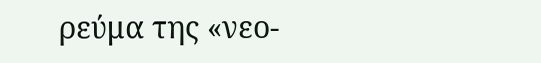ρεύμα της «νεο-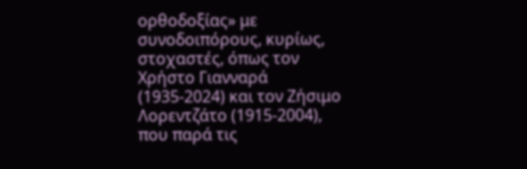ορθοδοξίας» με συνοδοιπόρους, κυρίως, στοχαστές, όπως τον Χρήστο Γιανναρά (1935-2024) και τον Ζήσιμο Λορεντζάτο (1915-2004), που παρά τις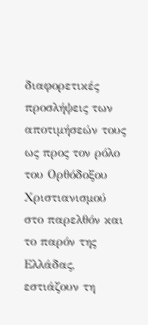διαφορετικές προσλήψεις των αποτιμήσεών τους ως προς τον ρόλο του Ορθόδοξου Χριστιανισμού στο παρελθόν και το παρόν της Ελλάδας, εστιάζουν τη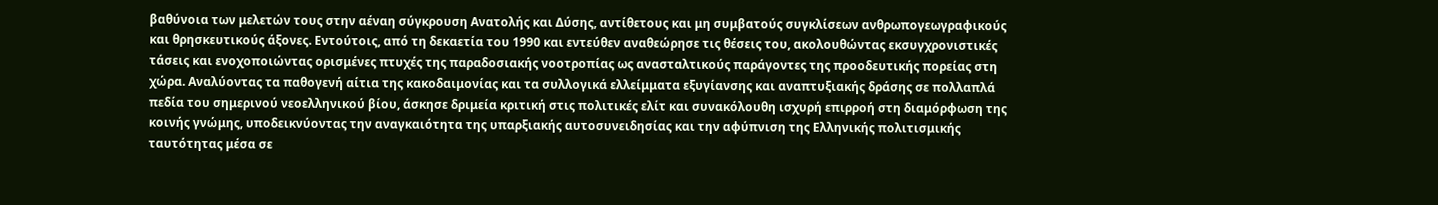βαθύνοια των μελετών τους στην αέναη σύγκρουση Ανατολής και Δύσης, αντίθετους και μη συμβατούς συγκλίσεων ανθρωπογεωγραφικούς και θρησκευτικούς άξονες. Εντούτοις, από τη δεκαετία του 1990 και εντεύθεν αναθεώρησε τις θέσεις του, ακολουθώντας εκσυγχρονιστικές τάσεις και ενοχοποιώντας ορισμένες πτυχές της παραδοσιακής νοοτροπίας ως ανασταλτικούς παράγοντες της προοδευτικής πορείας στη χώρα. Αναλύοντας τα παθογενή αίτια της κακοδαιμονίας και τα συλλογικά ελλείμματα εξυγίανσης και αναπτυξιακής δράσης σε πολλαπλά πεδία του σημερινού νεοελληνικού βίου, άσκησε δριμεία κριτική στις πολιτικές ελίτ και συνακόλουθη ισχυρή επιρροή στη διαμόρφωση της κοινής γνώμης, υποδεικνύοντας την αναγκαιότητα της υπαρξιακής αυτοσυνειδησίας και την αφύπνιση της Ελληνικής πολιτισμικής ταυτότητας μέσα σε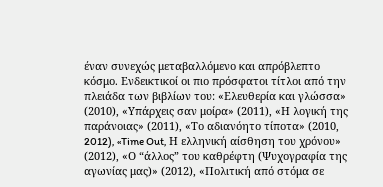έναν συνεχώς μεταβαλλόμενο και απρόβλεπτο κόσμο. Ενδεικτικοί οι πιο πρόσφατοι τίτλοι από την πλειάδα των βιβλίων του: «Ελευθερία και γλώσσα» (2010), «Υπάρχεις σαν μοίρα» (2011), «Η λογική της παράνοιας» (2011), «Το αδιανόητο τίποτα» (2010, 2012), «Time Out, Η ελληνική αίσθηση του χρόνου» (2012), «Ο “άλλος” του καθρέφτη (Ψυχογραφία της αγωνίας μας)» (2012), «Πολιτική από στόμα σε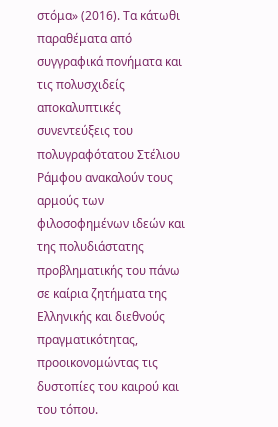στόμα» (2016). Τα κάτωθι παραθέματα από συγγραφικά πονήματα και τις πολυσχιδείς αποκαλυπτικές συνεντεύξεις του πολυγραφότατου Στέλιου Ράμφου ανακαλούν τους αρμούς των φιλοσοφημένων ιδεών και της πολυδιάστατης προβληματικής του πάνω σε καίρια ζητήματα της Ελληνικής και διεθνούς πραγματικότητας, προοικονομώντας τις δυστοπίες του καιρού και του τόπου.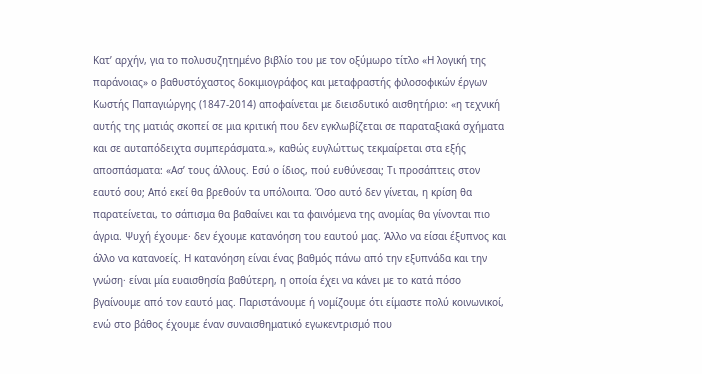Κατ’ αρχήν, για το πολυσυζητημένο βιβλίο του με τον οξύμωρο τίτλο «Η λογική της παράνοιας» ο βαθυστόχαστος δοκιμιογράφος και μεταφραστής φιλοσοφικών έργων Κωστής Παπαγιώργης (1847-2014) αποφαίνεται με διεισδυτικό αισθητήριο: «η τεχνική αυτής της ματιάς σκοπεί σε μια κριτική που δεν εγκλωβίζεται σε παραταξιακά σχήματα και σε αυταπόδειχτα συμπεράσματα.», καθώς ευγλώττως τεκμαίρεται στα εξής αποσπάσματα: «Ασ’ τους άλλους. Εσύ ο ίδιος, πού ευθύνεσαι; Τι προσάπτεις στον εαυτό σου; Από εκεί θα βρεθούν τα υπόλοιπα. Όσο αυτό δεν γίνεται, η κρίση θα παρατείνεται, το σάπισμα θα βαθαίνει και τα φαινόμενα της ανομίας θα γίνονται πιο άγρια. Ψυχή έχουμε· δεν έχουμε κατανόηση του εαυτού μας. Άλλο να είσαι έξυπνος και άλλο να κατανοείς. Η κατανόηση είναι ένας βαθμός πάνω από την εξυπνάδα και την γνώση· είναι μία ευαισθησία βαθύτερη, η οποία έχει να κάνει με το κατά πόσο βγαίνουμε από τον εαυτό μας. Παριστάνουμε ή νομίζουμε ότι είμαστε πολύ κοινωνικοί, ενώ στο βάθος έχουμε έναν συναισθηματικό εγωκεντρισμό που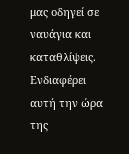μας οδηγεί σε ναυάγια και καταθλίψεις. Ενδιαφέρει αυτή την ώρα της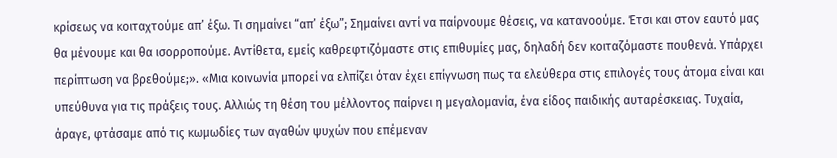κρίσεως να κοιταχτούμε απ’ έξω. Τι σημαίνει “απ’ έξω”; Σημαίνει αντί να παίρνουμε θέσεις, να κατανοούμε. Έτσι και στον εαυτό μας θα μένουμε και θα ισορροπούμε. Αντίθετα, εμείς καθρεφτιζόμαστε στις επιθυμίες μας, δηλαδή δεν κοιταζόμαστε πουθενά. Υπάρχει περίπτωση να βρεθούμε;». «Μια κοινωνία μπορεί να ελπίζει όταν έχει επίγνωση πως τα ελεύθερα στις επιλογές τους άτομα είναι και υπεύθυνα για τις πράξεις τους. Αλλιώς τη θέση του μέλλοντος παίρνει η μεγαλομανία, ένα είδος παιδικής αυταρέσκειας. Τυχαία, άραγε, φτάσαμε από τις κωμωδίες των αγαθών ψυχών που επέμεναν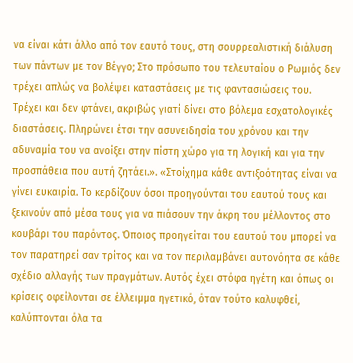να είναι κάτι άλλο από τον εαυτό τους, στη σουρρεαλιστική διάλυση των πάντων με τον Βέγγο; Στο πρόσωπο του τελευταίου ο Ρωμιός δεν τρέχει απλώς να βολέψει καταστάσεις με τις φαντασιώσεις του. Τρέχει και δεν φτάνει, ακριβώς γιατί δίνει στο βόλεμα εσχατολογικές διαστάσεις. Πληρώνει έτσι την ασυνειδησία του χρόνου και την αδυναμία του να ανοίξει στην πίστη χώρο για τη λογική και για την προσπάθεια που αυτή ζητάει.». «Στοίχημα κάθε αντιξοότητας είναι να γίνει ευκαιρία. Το κερδίζουν όσοι προηγούνται του εαυτού τους και ξεκινούν από μέσα τους για να πιάσουν την άκρη του μέλλοντος στο κουβάρι του παρόντος. Όποιος προηγείται του εαυτού του μπορεί να τον παρατηρεί σαν τρίτος και να τον περιλαμβάνει αυτονόητα σε κάθε σχέδιο αλλαγής των πραγμάτων. Αυτός έχει στόφα ηγέτη και όπως οι κρίσεις οφείλονται σε έλλειμμα ηγετικό, όταν τούτο καλυφθεί, καλύπτονται όλα τα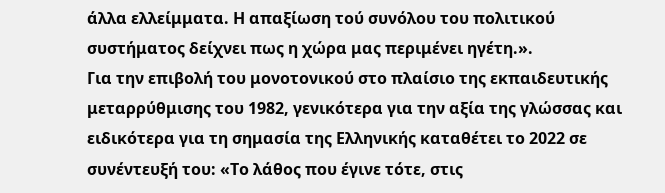άλλα ελλείμματα. Η απαξίωση τού συνόλου του πολιτικού συστήματος δείχνει πως η χώρα μας περιμένει ηγέτη.».
Για την επιβολή του μονοτονικού στο πλαίσιο της εκπαιδευτικής μεταρρύθμισης του 1982, γενικότερα για την αξία της γλώσσας και ειδικότερα για τη σημασία της Ελληνικής καταθέτει το 2022 σε συνέντευξή του: «Το λάθος που έγινε τότε, στις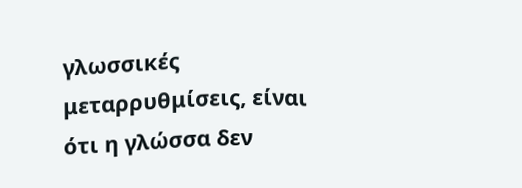γλωσσικές μεταρρυθμίσεις, είναι ότι η γλώσσα δεν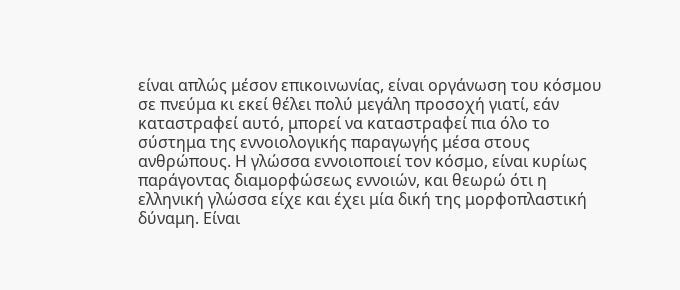είναι απλώς μέσον επικοινωνίας, είναι οργάνωση του κόσμου σε πνεύμα κι εκεί θέλει πολύ μεγάλη προσοχή γιατί, εάν καταστραφεί αυτό, μπορεί να καταστραφεί πια όλο το σύστημα της εννοιολογικής παραγωγής μέσα στους ανθρώπους. Η γλώσσα εννοιοποιεί τον κόσμο, είναι κυρίως παράγοντας διαμορφώσεως εννοιών, και θεωρώ ότι η ελληνική γλώσσα είχε και έχει μία δική της μορφοπλαστική δύναμη. Είναι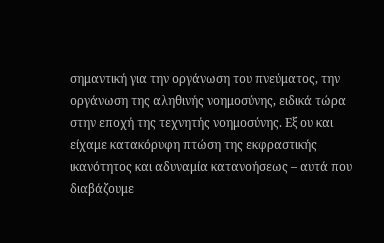σημαντική για την οργάνωση του πνεύματος, την οργάνωση της αληθινής νοημοσύνης, ειδικά τώρα στην εποχή της τεχνητής νοημοσύνης. Εξ ου και είχαμε κατακόρυφη πτώση της εκφραστικής ικανότητος και αδυναμία κατανοήσεως – αυτά που διαβάζουμε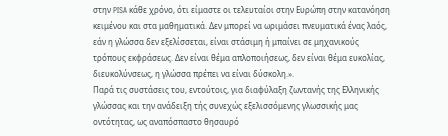στην PISA κάθε χρόνο, ότι είμαστε οι τελευταίοι στην Ευρώπη στην κατανόηση κειμένου και στα μαθηματικά. Δεν μπορεί να ωριμάσει πνευματικά ένας λαός, εάν η γλώσσα δεν εξελίσσεται, είναι στάσιμη ή μπαίνει σε μηχανικούς τρόπους εκφράσεως. Δεν είναι θέμα απλοποιήσεως, δεν είναι θέμα ευκολίας, διευκολύνσεως, η γλώσσα πρέπει να είναι δύσκολη.».
Παρά τις συστάσεις του, εντούτοις, για διαφύλαξη ζωντανής της Ελληνικής γλώσσας και την ανάδειξη τής συνεχώς εξελισσόμενης γλωσσικής μας οντότητας, ως αναπόσπαστο θησαυρό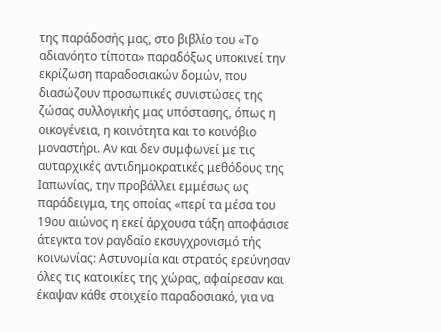της παράδοσής μας, στο βιβλίο του «Το αδιανόητο τίποτα» παραδόξως υποκινεί την εκρίζωση παραδοσιακών δομών, που διασώζουν προσωπικές συνιστώσες της ζώσας συλλογικής μας υπόστασης, όπως η οικογένεια, η κοινότητα και το κοινόβιο μοναστήρι. Αν και δεν συμφωνεί με τις αυταρχικές αντιδημοκρατικές μεθόδους της Ιαπωνίας, την προβάλλει εμμέσως ως παράδειγμα, της οποίας «περί τα μέσα του 19ου αιώνος η εκεί άρχουσα τάξη αποφάσισε άτεγκτα τον ραγδαίο εκσυγχρονισμό τής κοινωνίας: Αστυνομία και στρατός ερεύνησαν όλες τις κατοικίες της χώρας, αφαίρεσαν και έκαψαν κάθε στοιχείο παραδοσιακό, για να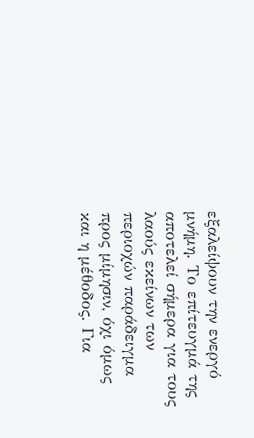εξαλείψουν την ενεργό μνήμη. Το επίτευγμά της αποτελεί σήμερα για τους λαούς εκείνων των περιοχών παράδειγμα προς μίμησιν, όχι όμως και η μέθοδος. Για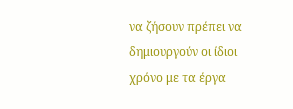να ζήσουν πρέπει να δημιουργούν οι ίδιοι χρόνο με τα έργα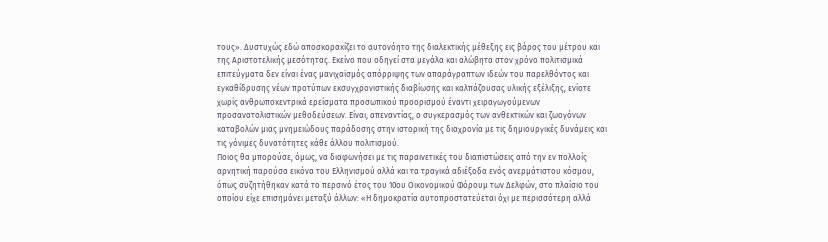τους». Δυστυχώς εδώ αποσκορακίζει το αυτονόητο της διαλεκτικής μέθεξης εις βάρος του μέτρου και της Αριστοτελικής μεσότητας. Εκείνο που οδηγεί στα μεγάλα και αλώβητα στον χρόνο πολιτισμικά επιτεύγματα δεν είναι ένας μανιχαϊσμός απόρριψης των απαράγραπτων ιδεών του παρελθόντος και εγκαθίδρυσης νέων προτύπων εκσυγχρονιστικής διαβίωσης και καλπάζουσας υλικής εξέλιξης, ενίοτε χωρίς ανθρωποκεντρικά ερείσματα προσωπικού προορισμού έναντι χειραγωγούμενων προσανατολιστικών μεθοδεύσεων. Είναι, απεναντίας, ο συγκερασμός των ανθεκτικών και ζωογόνων καταβολών μιας μνημειώδους παράδοσης στην ιστορική της διαχρονία με τις δημιουργικές δυνάμεις και τις γόνιμες δυνατότητες κάθε άλλου πολιτισμού.
Ποιος θα μπορούσε, όμως, να διαφωνήσει με τις παραινετικές του διαπιστώσεις από την εν πολλοίς αρνητική παρούσα εικόνα του Ελληνισμού αλλά και τα τραγικά αδιέξοδα ενός ανερμάτιστου κόσμου, όπως συζητήθηκαν κατά το περσινό έτος του 10ου Οικονομικού Φόρουμ των Δελφών, στο πλαίσιο του οποίου είχε επισημάνει μεταξύ άλλων: «Η δημοκρατία αυτοπροστατεύεται όχι με περισσότερη αλλά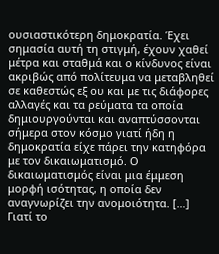ουσιαστικότερη δημοκρατία. Έχει σημασία αυτή τη στιγμή, έχουν χαθεί μέτρα και σταθμά και ο κίνδυνος είναι ακριβώς από πολίτευμα να μεταβληθεί σε καθεστώς εξ ου και με τις διάφορες αλλαγές και τα ρεύματα τα οποία δημιουργούνται και αναπτύσσονται σήμερα στον κόσμο γιατί ήδη η δημοκρατία είχε πάρει την κατηφόρα με τον δικαιωματισμό. Ο δικαιωματισμός είναι μια έμμεση μορφή ισότητας, η οποία δεν αναγνωρίζει την ανομοιότητα. […] Γιατί το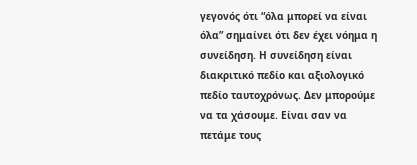γεγονός ότι “όλα μπορεί να είναι όλα” σημαίνει ότι δεν έχει νόημα η συνείδηση. Η συνείδηση είναι διακριτικό πεδίο και αξιολογικό πεδίο ταυτοχρόνως. Δεν μπορούμε να τα χάσουμε. Είναι σαν να πετάμε τους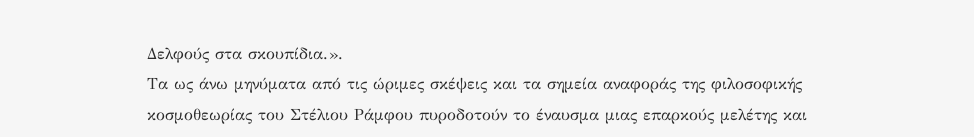Δελφούς στα σκουπίδια.».
Tα ως άνω μηνύματα από τις ώριμες σκέψεις και τα σημεία αναφοράς της φιλοσοφικής κοσμοθεωρίας του Στέλιου Ράμφου πυροδοτούν το έναυσμα μιας επαρκούς μελέτης και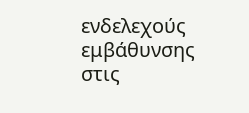ενδελεχούς εμβάθυνσης στις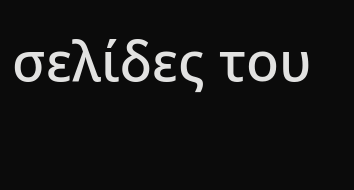σελίδες του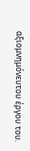αξιομνημόνευτου έργου του.